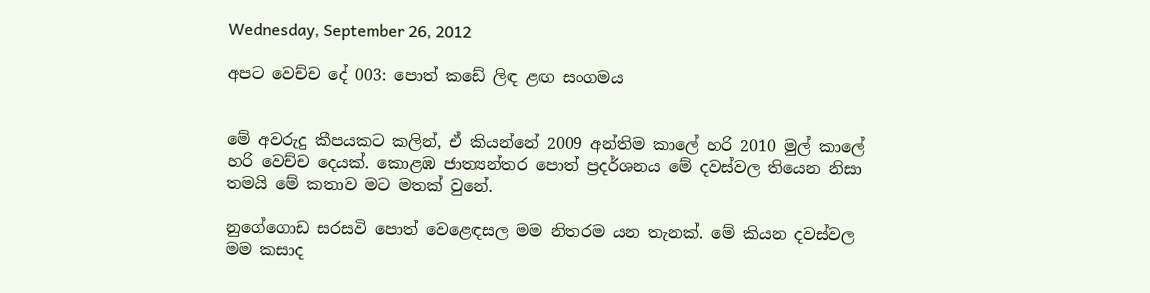Wednesday, September 26, 2012

අපට වෙච්ච දේ 003: පොත් කඩේ ලිඳ ළඟ සංගමය


මේ අවරුදු කීපයකට කලින්, ඒ කියන්නේ 2009 අන්තිම කාලේ හරි 2010 මුල් කාලේ හරි වෙච්ච දෙයක්. කොළඹ ජාත්‍යන්තර පොත් ප්‍රදර්ශනය මේ දවස්වල තියෙන නිසා තමයි මේ කතාව මට මතක් වුනේ.

නුගේගොඩ සරසවි පොත් වෙළෙඳසල මම නිතරම යන තැනක්. මේ කියන දවස්වල මම කසාද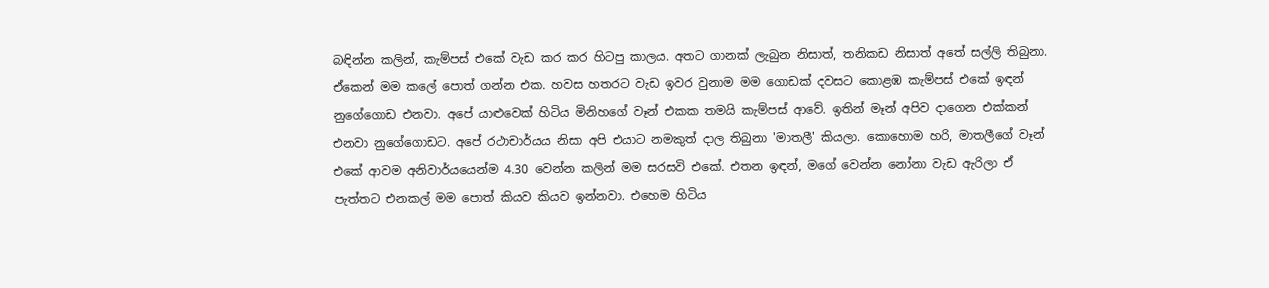බඳින්න කලින්, කැම්පස් එකේ වැඩ කර කර හිටපු කාලය. අතට ගානක් ලැබුන නිසාත්, තනිකඩ නිසාත් අතේ සල්ලි තිබුනා. ඒකෙන් මම කලේ පොත් ගන්න එක. හවස හතරට වැඩ ඉවර වුනාම මම ගොඩක් දවසට කොළඹ කැම්පස් එකේ ඉඳන් නුගේගොඩ එනවා. අපේ යාළුවෙක් හිටිය මිනිහගේ වෑන් එකක තමයි කැම්පස් ආවේ. ඉතින් මෑන් අපිව දාගෙන එක්කන් එනවා නුගේගොඩට. අපේ රථාචාර්යය නිසා අපි එයාට නමකුත් දාල තිබුනා 'මාතලී' කියලා. කොහොම හරි, මාතලීගේ වෑන් එකේ ආවම අනිවාර්යයෙන්ම 4.30 වෙන්න කලින් මම සරසවි එකේ. එතන ඉඳන්, මගේ වෙන්න නෝනා වැඩ ඇරිලා ඒ පැත්තට එනකල් මම පොත් කියව කියව ඉන්නවා. එහෙම හිටිය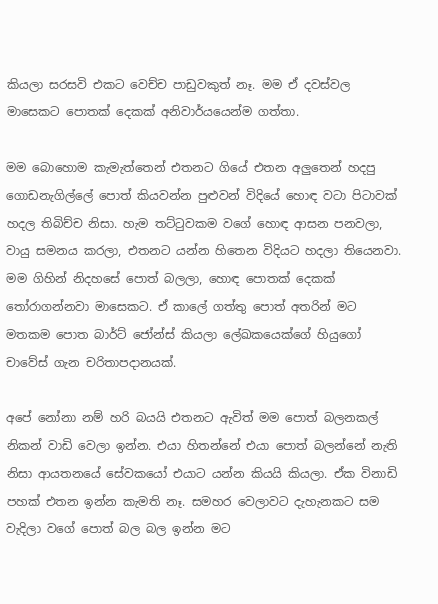කියලා සරසවි එකට වෙච්ච පාඩුවකුත් නෑ. මම ඒ දවස්වල මාසෙකට පොතක් දෙකක් අනිවාර්යයෙන්ම ගත්තා.

මම බොහොම කැමැත්තෙන් එතනට ගියේ එතන අලුතෙන් හදපු ගොඩනැගිල්ලේ පොත් කියවන්න පුළුවන් විදියේ හොඳ වටා පිටාවක් හදල තිබිච්ච නිසා. හැම තට්ටුවකම වගේ හොඳ ආසන පනවලා, වායු සමනය කරලා, එතනට යන්න හිතෙන විදියට හදලා තියෙනවා. මම ගිහින් නිදහසේ පොත් බලලා, හොඳ පොතක් දෙකක් තෝරාගන්නවා මාසෙකට. ඒ කාලේ ගත්තු පොත් අතරින් මට මතකම පොත බාර්ට් ජෝන්ස් කියලා ලේඛකයෙක්ගේ හියුගෝ චාවේස් ගැන චරිතාපදානයක්.

අපේ නෝනා නම් හරි බයයි එතනට ඇවිත් මම පොත් බලනකල් නිකන් වාඩි වෙලා ඉන්න. එයා හිතන්නේ එයා පොත් බලන්නේ නැති නිසා ආයතනයේ සේවකයෝ එයාට යන්න කියයි කියලා. ඒක විනාඩි පහක් එතන ඉන්න කැමති නෑ. සමහර වෙලාවට දැහැනකට සම වැදිලා වගේ පොත් බල බල ඉන්න මට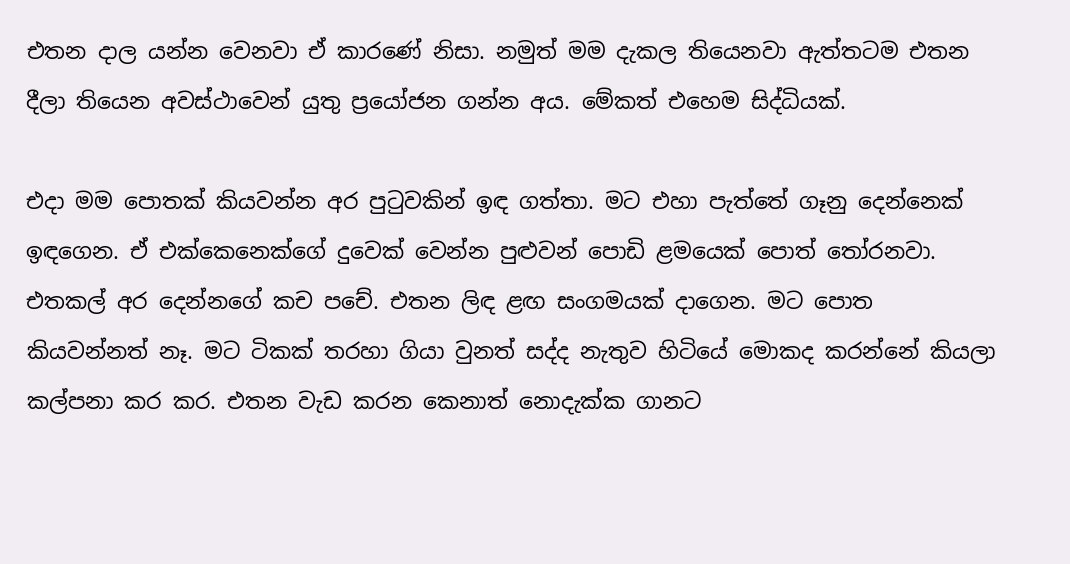එතන දාල යන්න වෙනවා ඒ කාරණේ නිසා. නමුත් මම දැකල තියෙනවා ඇත්තටම එතන දීලා තියෙන අවස්ථාවෙන් යුතු ප්‍රයෝජන ගන්න අය. මේකත් එහෙම සිද්ධියක්.

එදා මම පොතක් කියවන්න අර පුටුවකින් ඉඳ ගත්තා. මට එහා පැත්තේ ගෑනු දෙන්නෙක් ඉඳගෙන. ඒ එක්කෙනෙක්ගේ දුවෙක් වෙන්න පුළුවන් පොඩි ළමයෙක් පොත් තෝරනවා. එතකල් අර දෙන්නගේ කච පචේ. එතන ලිඳ ළඟ සංගමයක් දාගෙන. මට පොත කියවන්නත් නෑ. මට ටිකක් තරහා ගියා වුනත් සද්ද නැතුව හිටියේ මොකද කරන්නේ කියලා කල්පනා කර කර. එතන වැඩ කරන කෙනාත් නොදැක්ක ගානට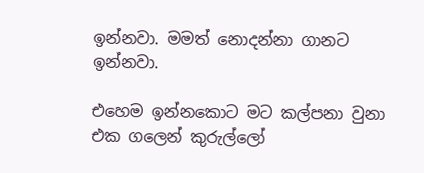ඉන්නවා. මමත් නොදන්නා ගානට ඉන්නවා.

එහෙම ඉන්නකොට මට කල්පනා වුනා එක ගලෙන් කුරුල්ලෝ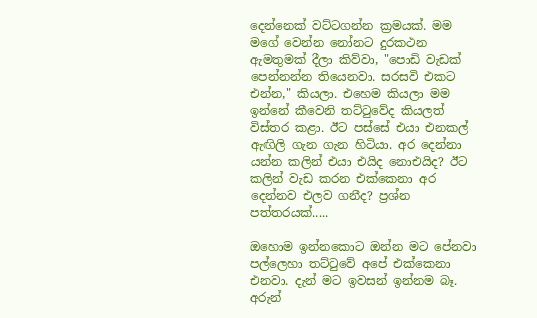දෙන්නෙක් වට්ටගන්න ක්‍රමයක්. මම මගේ වෙන්න නෝනට දුරකථන ඇමතුමක් දීලා කිව්වා, "පොඩි වැඩක් පෙන්නන්න තියෙනවා. සරසවි එකට එන්න," කියලා. එහෙම කියලා මම ඉන්නේ කීවෙනි තට්ටුවේද කියලත් විස්තර කළා. ඊට පස්සේ එයා එනකල් ඇඟිලි ගැන ගැන හිටියා. අර දෙන්නා යන්න කලින් එයා එයිද නොඑයිද? ඊට කලින් වැඩ කරන එක්කෙනා අර දෙන්නව එලව ගනීද? ප්‍රශ්න පත්තරයක්.....

ඔහොම ඉන්නකොට ඔන්න මට පේනවා පල්ලෙහා තට්ටුවේ අපේ එක්කෙනා එනවා. දැන් මට ඉවසන් ඉන්නම බෑ. අරුන්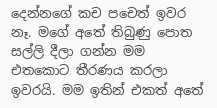දෙන්නගේ කච පචෙත් ඉවර නෑ. මගේ අතේ තිබුණු පොත සල්ලි දීලා ගන්න මම එතකොට තීරණය කරලා ඉවරයි. මම ඉතින් එකත් අතේ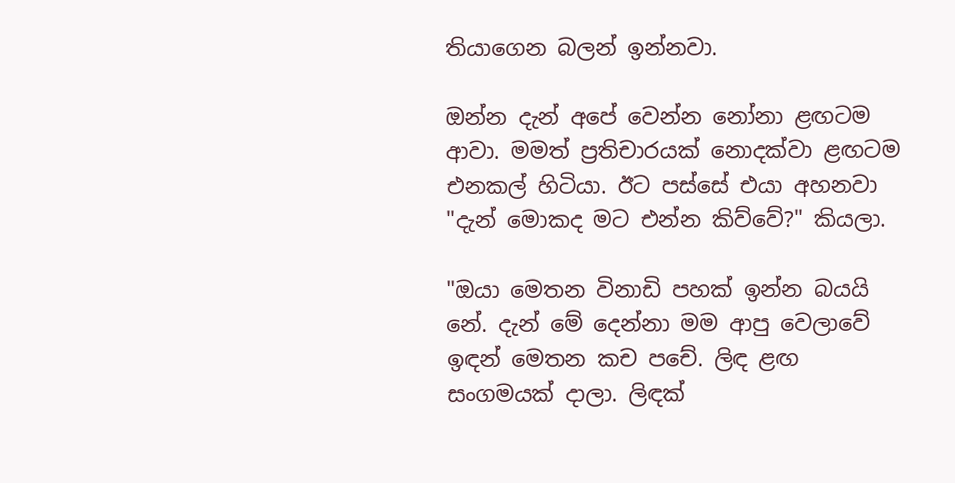තියාගෙන බලන් ඉන්නවා.

ඔන්න දැන් අපේ වෙන්න නෝනා ළඟටම ආවා. මමත් ප්‍රතිචාරයක් නොදක්වා ළඟටම එනකල් හිටියා. ඊට පස්සේ එයා අහනවා "දැන් මොකද මට එන්න කිව්වේ?" කියලා.

"ඔයා මෙතන විනාඩි පහක් ඉන්න බයයි නේ. දැන් මේ දෙන්නා මම ආපු වෙලාවේ ඉඳන් මෙතන කච පචේ. ලිඳ ළඟ සංගමයක් දාලා. ලිඳක්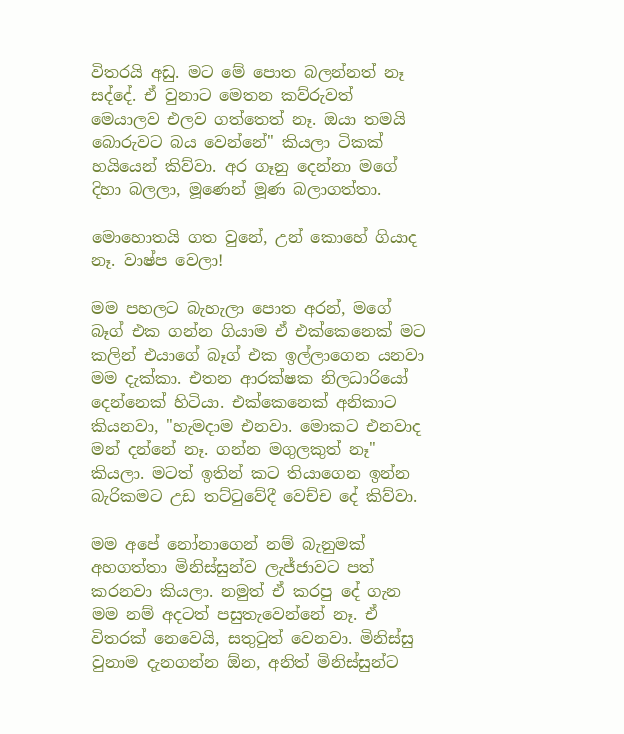විතරයි අඩු. මට මේ පොත බලන්නත් නෑ සද්දේ. ඒ වුනාට මෙතන කව්රුවත් මෙයාලව එලව ගත්තෙත් නෑ. ඔයා තමයි බොරුවට බය වෙන්නේ" කියලා ටිකක් හයියෙන් කිව්වා. අර ගෑනු දෙන්නා මගේ දිහා බලලා, මූණෙන් මූණ බලාගත්තා.

මොහොතයි ගත වුනේ, උන් කොහේ ගියාද නෑ. වාෂ්ප වෙලා!

මම පහලට බැහැලා පොත අරන්, මගේ බෑග් එක ගන්න ගියාම ඒ එක්කෙනෙක් මට කලින් එයාගේ බෑග් එක ඉල්ලාගෙන යනවා මම දැක්කා. එතන ආරක්ෂක නිලධාරියෝ දෙන්නෙක් හිටියා. එක්කෙනෙක් අනිකාට කියනවා, "හැමදාම එනවා. මොකට එනවාද මන් දන්නේ නෑ. ගන්න මගුලකුත් නෑ" කියලා. මටත් ඉතින් කට තියාගෙන ඉන්න බැරිකමට උඩ තට්ටුවේදී වෙච්ච දේ කිව්වා.

මම අපේ නෝනාගෙන් නම් බැනුමක් අහගත්තා මිනිස්සුන්ව ලැජ්ජාවට පත් කරනවා කියලා. නමුත් ඒ කරපු දේ ගැන මම නම් අදටත් පසුතැවෙන්නේ නෑ. ඒ විතරක් නෙවෙයි, සතුටුත් වෙනවා. මිනිස්සු වුනාම දැනගන්න ඕන, අනිත් මිනිස්සුන්ට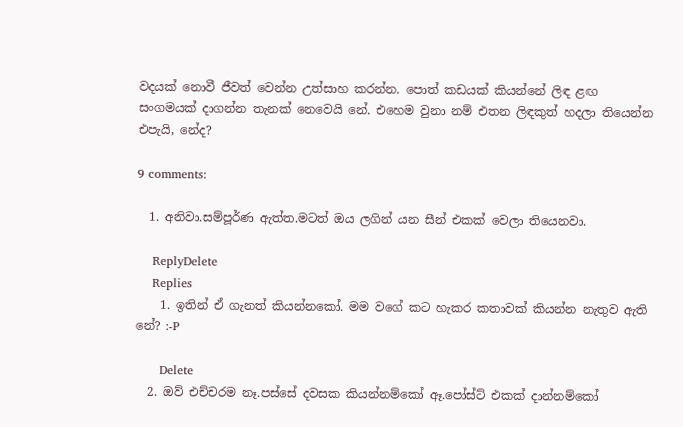වදයක් නොවී ජීවත් වෙන්න උත්සාහ කරන්න. පොත් කඩයක් කියන්නේ ලිඳ ළඟ සංගමයක් දාගන්න තැනක් නෙවෙයි නේ. එහෙම වුනා නම් එතන ලිඳකුත් හදලා තියෙන්න එපැයි, නේද?

9 comments:

  1. අනිවා.සම්පූර්ණ ඇත්ත.මටත් ඔය ලගින් යන සීන් එකක් වෙලා තියෙනවා.

    ReplyDelete
    Replies
    1. ඉතින් ඒ ගැනත් කියන්නකෝ. මම වගේ කට හැකර කතාවක් කියන්න නැතුව ඇති නේ? :-P

      Delete
  2. ඔව් එච්චරම නෑ.පස්සේ දවසක කියන්නම්කෝ ඈ.පෝස්ට් එකක් දාන්නම්කෝ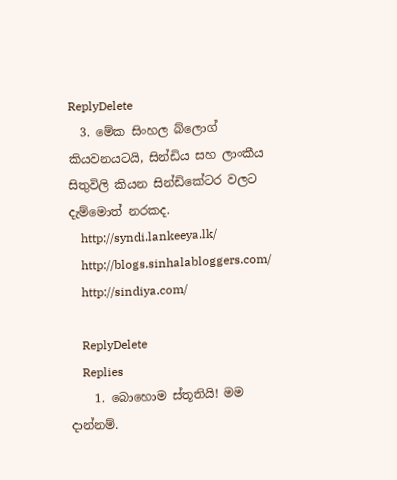ReplyDelete
  3. මේක සිංහල බ්ලොග් කියවනයටයි, සින්ඩිය සහ ලාංකීය සිතුවිලි කියන සින්ඩිකේටර වලට දැම්මොත් නරකද.
    http://syndi.lankeeya.lk/
    http://blogs.sinhalabloggers.com/
    http://sindiya.com/

    ReplyDelete
    Replies
    1. බොහොම ස්තූතියි! මම දාන්නම්.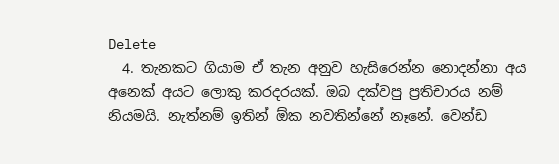Delete
  4. තැනකට ගියාම ඒ තැන අනුව හැසිරෙන්න නොදන්නා අය අනෙක් අයට ලොකු කරදරයක්. ඔබ දක්වපු ප්‍රතිචාරය නම් නියමයි. නැත්නම් ඉතින් ඕක නවතින්නේ නෑනේ. වෙන්ඩ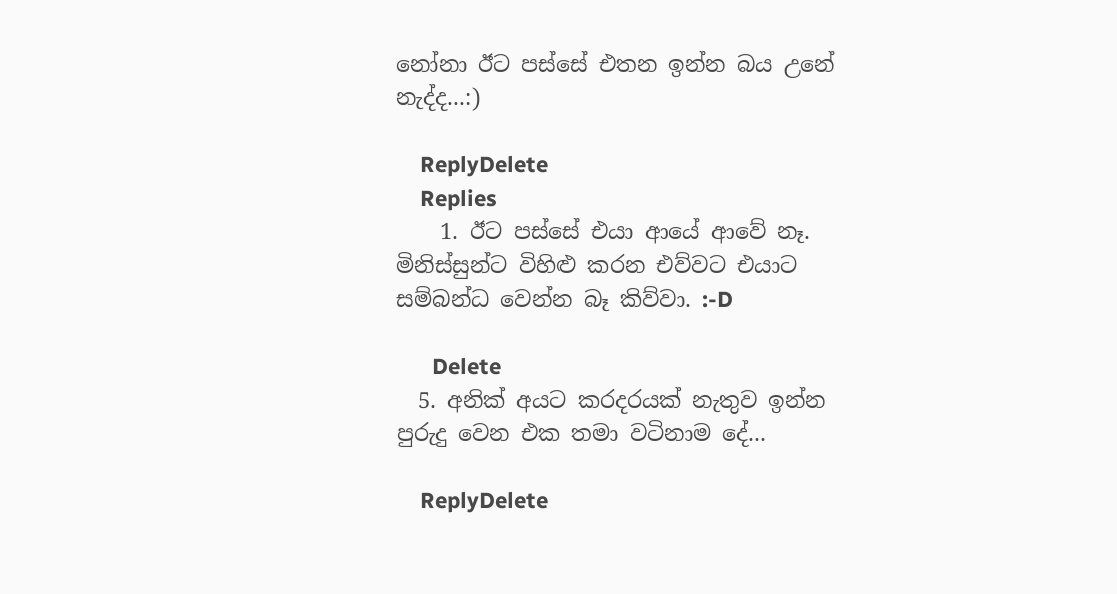නෝනා ඊට පස්සේ එතන ඉන්න බය උනේ නැද්ද...:)

    ReplyDelete
    Replies
    1. ඊට පස්සේ එයා ආයේ ආවේ නෑ. මිනිස්සුන්ට විහිළු කරන එව්වට එයාට සම්බන්ධ වෙන්න බෑ කිව්වා. :-D

      Delete
  5. අනික් අයට කරදරයක් නැතුව ඉන්න පුරුදු වෙන එක තමා වටිනාම දේ...

    ReplyDelete